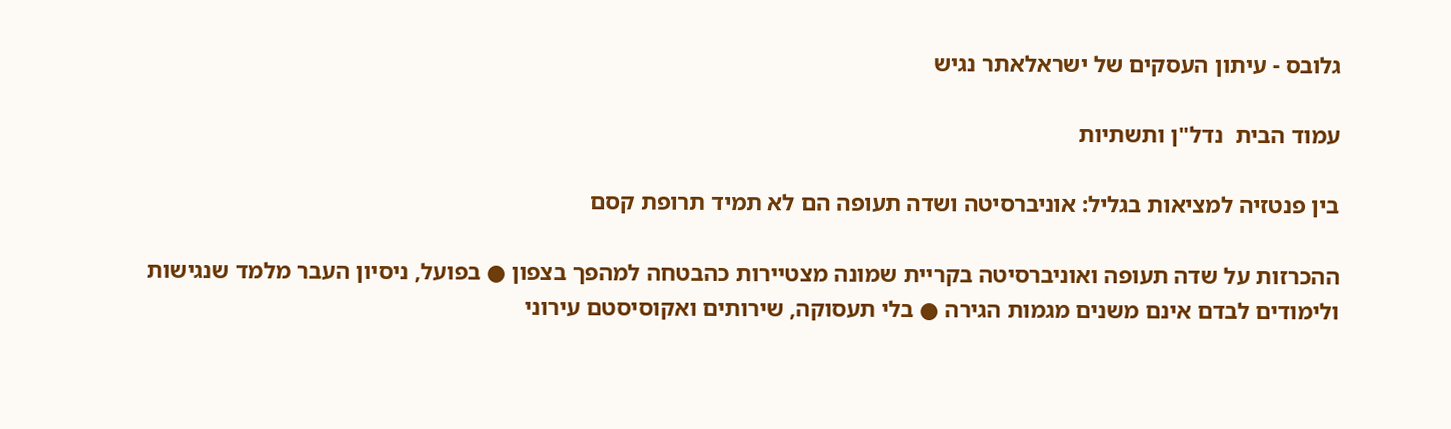גלובס - עיתון העסקים של ישראלאתר נגיש

עמוד הבית  נדל"ן ותשתיות

בין פנטזיה למציאות בגליל: אוניברסיטה ושדה תעופה הם לא תמיד תרופת קסם

ההכרזות על שדה תעופה ואוניברסיטה בקריית שמונה מצטיירות כהבטחה למהפך בצפון ● בפועל, ניסיון העבר מלמד שנגישות ולימודים לבדם אינם משנים מגמות הגירה ● בלי תעסוקה, שירותים ואקוסיסטם עירוני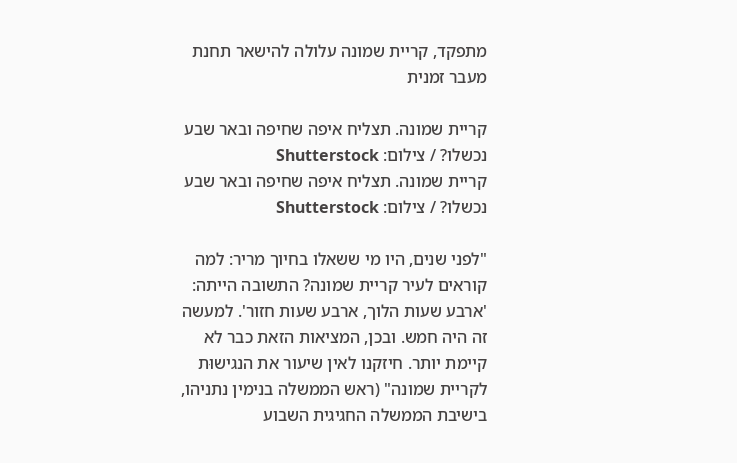מתפקד, קריית שמונה עלולה להישאר תחנת מעבר זמנית

קריית שמונה. תצליח איפה שחיפה ובאר שבע נכשלו? / צילום: Shutterstock
קריית שמונה. תצליח איפה שחיפה ובאר שבע נכשלו? / צילום: Shutterstock

"לפני שנים, היו מי ששאלו בחיוך מריר: למה קוראים לעיר קריית שמונה? התשובה הייתה: 'ארבע שעות הלוך, ארבע שעות חזור'. למעשה זה היה חמש. ובכן, המציאות הזאת כבר לא קיימת יותר. חיזקנו לאין שיעור את הנגישוּת לקריית שמונה" (ראש הממשלה בנימין נתניהו, בישיבת הממשלה החגיגית השבוע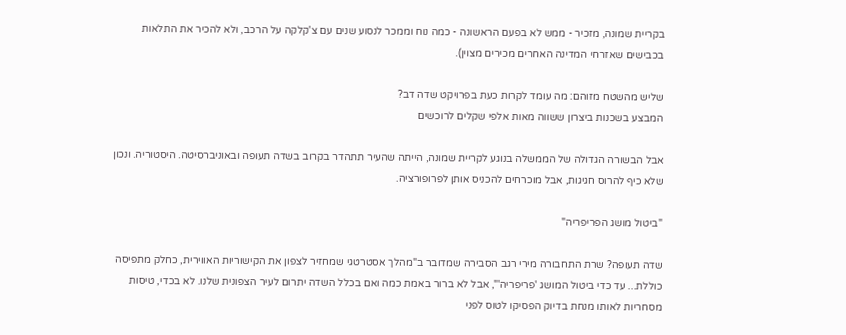בקריית שמונה, מזכיר - ממש לא בפעם הראשונה - כמה נוח וממכר לנסוע שנים עם צ'קלקה על הרכב, ולא להכיר את התלאות בכבישים שאזרחי המדינה האחרים מכירים מצוין).

שליש מהשטח מזוהם: מה עומד לקרות כעת בפרויקט שדה דב?
המבצע בשכנות ביצרון ששווה מאות אלפי שקלים לרוכשים

אבל הבשורה הגדולה של הממשלה בנוגע לקריית שמונה, הייתה שהעיר תתהדר בקרוב בשדה תעופה ובאוניברסיטה. היסטוריה. ונכון שלא כיף להרוס חגיגות, אבל מוכרחים להכניס אותן לפרופורציה.

"ביטול מושג הפריפריה"

שדה תעופה? שרת התחבורה מירי רגב הסבירה שמדובר ב"מהלך אסטרטגי שמחזיר לצפון את הקישוריות האווירית, כחלק מתפיסה כוללת... עד כדי ביטול המושג 'פריפריה'", אבל לא ברור באמת כמה ואם בכלל השדה יתרום לעיר הצפונית שלנו. לא בכדי, טיסות מסחריות לאותו מנחת בדיוק הפסיקו לטוס לפני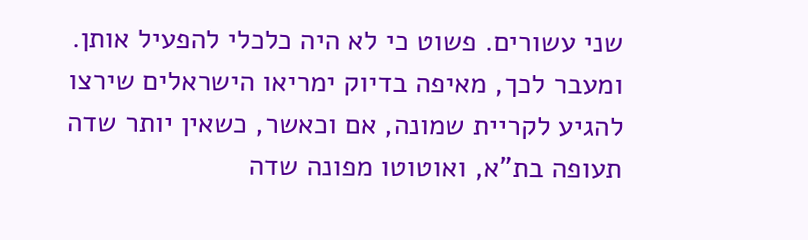שני עשורים. פשוט כי לא היה כלכלי להפעיל אותן. ומעבר לכך, מאיפה בדיוק ימריאו הישראלים שירצו להגיע לקריית שמונה, אם וכאשר, כשאין יותר שדה תעופה בת"א, ואוטוטו מפונה שדה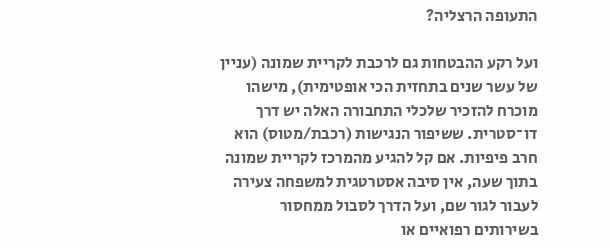התעופה הרצליה?

ועל רקע ההבטחות גם לרכבת לקריית שמונה (עניין של עשר שנים בתחזית הכי אופטימית), מישהו מוכרח להזכיר שלכלי התחבורה האלה יש דרך דו־סטרית. ששיפור הנגישות (רכבת/מטוס) הוא חרב פיפיות. אם קל להגיע מהמרכז לקריית שמונה בתוך שעה, אין סיבה אסטרטגית למשפחה צעירה לעבור לגור שם, ועל הדרך לסבול ממחסור בשירותים רפואיים או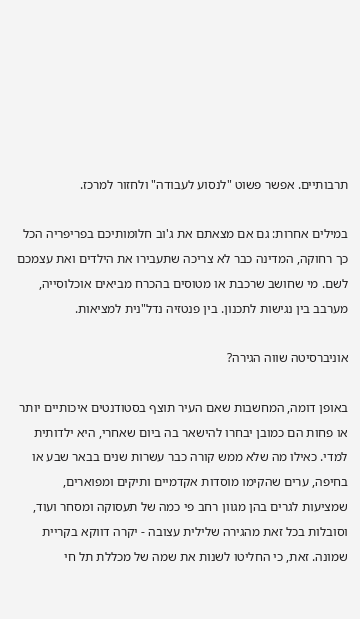תרבותיים. אפשר פשוט "לנסוע לעבודה" ולחזור למרכז.

במילים אחרות: גם אם מצאתם את ג'וב חלומותיכם בפריפריה הכל כך רחוקה, המדינה כבר לא צריכה שתעבירו את הילדים ואת עצמכם לשם. מי שחושב שרכבת או מטוסים בהכרח מביאים אוכלוסייה, מערבב בין נגישות לתכנון. בין פנטזיה נדל"נית למציאות.

אוניברסיטה שווה הגירה?

באופן דומה, המחשבות שאם העיר תוצף בסטודנטים איכותיים יותר או פחות הם כמובן יבחרו להישאר בה ביום שאחרי, היא ילדותית למדי. כאילו מה שלא ממש קורה כבר עשרות שנים בבאר שבע או בחיפה, ערים שהקימו מוסדות אקדמיים ותיקים ומפוארים, שמציעות לגרים בהן מגוון רחב פי כמה של תעסוקה ומסחר ועוד, וסובלות בכל זאת מהגירה שלילית עצובה - יקרה דווקא בקריית שמונה. זאת, כי החליטו לשנות את שמה של מכללת תל חי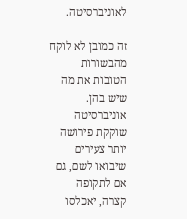לאוניברסיטה.

זה כמובן לא לוקח מהבשורות הטובות את מה שיש בהן. אוניברסיטה שוקקת פירושה יותר צעירים שיבואו לשם, גם אם לתקופה קצרה, יאכלסו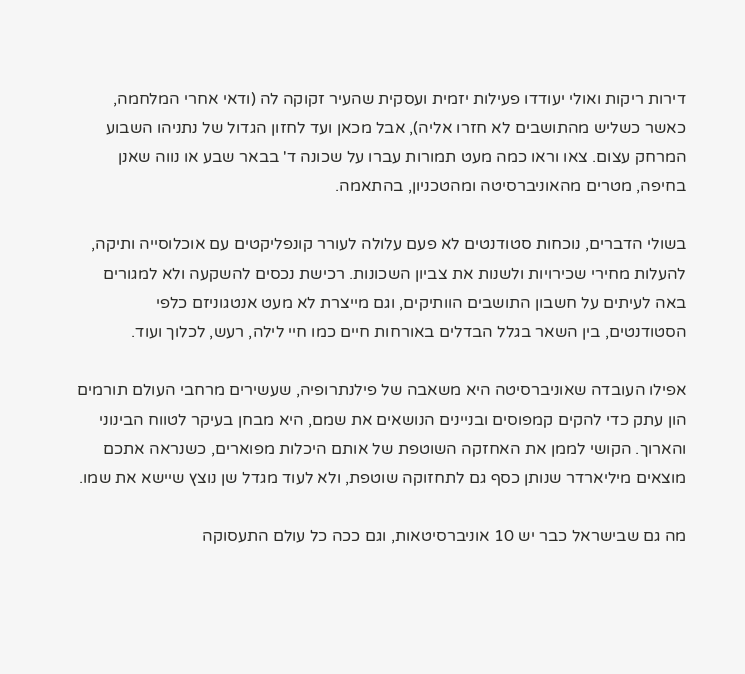דירות ריקות ואולי יעודדו פעילות יזמית ועסקית שהעיר זקוקה לה (ודאי אחרי המלחמה, כאשר כשליש מהתושבים לא חזרו אליה), אבל מכאן ועד לחזון הגדול של נתניהו השבוע המרחק עצום. צאו וראו כמה מעט תמורות עברו על שכונה ד' בבאר שבע או נווה שאנן בחיפה, מטרים מהאוניברסיטה ומהטכניון, בהתאמה.

בשולי הדברים, נוכחות סטודנטים לא פעם עלולה לעורר קונפליקטים עם אוכלוסייה ותיקה, להעלות מחירי שכירויות ולשנות את צביון השכונות. רכישת נכסים להשקעה ולא למגורים באה לעיתים על חשבון התושבים הוותיקים, וגם מייצרת לא מעט אנטגוניזם כלפי הסטודנטים, בין השאר בגלל הבדלים באורחות חיים כמו חיי לילה, רעש, לכלוך ועוד.

אפילו העובדה שאוניברסיטה היא משאבה של פילנתרופיה, שעשירים מרחבי העולם תורמים הון עתק כדי להקים קמפוסים ובניינים הנושאים את שמם, היא מבחן בעיקר לטווח הבינוני והארוך. הקושי לממן את האחזקה השוטפת של אותם היכלות מפוארים, כשנראה אתכם מוצאים מיליארדר שנותן כסף גם לתחזוקה שוטפת, ולא לעוד מגדל שן נוצץ שיישא את שמו.

מה גם שבישראל כבר יש 10 אוניברסיטאות, וגם ככה כל עולם התעסוקה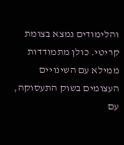והלימודים נמצא בצומת קריטי. כולן מתמודדות ממילא עם השינויים העצומים בשוק התעסוקה, עם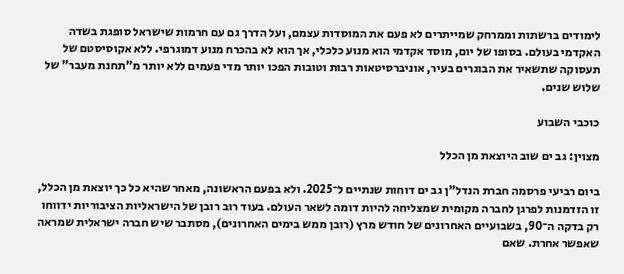לימודים ברשתות וממרחק שמייתרים לא פעם את המוסדות עצמם, ועל הדרך גם עם חרמות שישראל סופגת בשדה האקדמי בעולם. בסופו של יום, מוסד אקדמי הוא מנוע כלכלי, אך הוא לא בהכרח מנוע דמוגרפי. ללא אקוסיסטם של תעסוקה שתשאיר את הבוגרים בעיר, אוניברסיטאות רבות וטובות הפכו יותר מדי פעמים ללא יותר מ"תחנת מעבר" של שלוש שנים.

כוכבי השבוע

מצוין: גב ים שוב היוצאת מן הכלל

ביום רביעי פרסמה חברת הנדל"ן גב ים דוחות שנתיים ל־2025. ולא בפעם הראשונה, מאחר שהיא כל כך יוצאת מן הכלל, זו הזדמנות לפרגן לחברה מקומית שמצליחה להיות דומה לשאר העולם. בעוד רוב רובן של הישראליות הציבוריות ידווחו רק בדקה ה־90, בשבועיים האחרונים של חודש מרץ (רובן ממש בימים האחרונים), מסתבר שיש חברה ישראלית שמראה שאפשר אחרת. שאם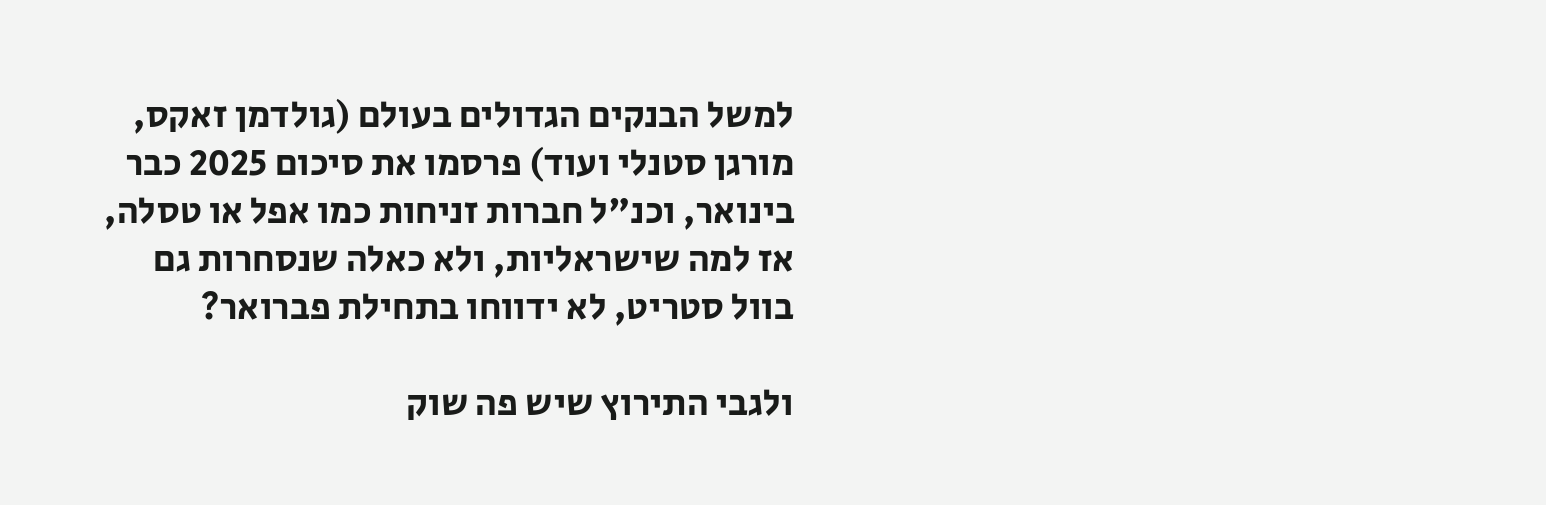למשל הבנקים הגדולים בעולם (גולדמן זאקס, מורגן סטנלי ועוד) פרסמו את סיכום 2025 כבר בינואר, וכנ"ל חברות זניחות כמו אפל או טסלה, אז למה שישראליות, ולא כאלה שנסחרות גם בוול סטריט, לא ידווחו בתחילת פברואר?

ולגבי התירוץ שיש פה שוק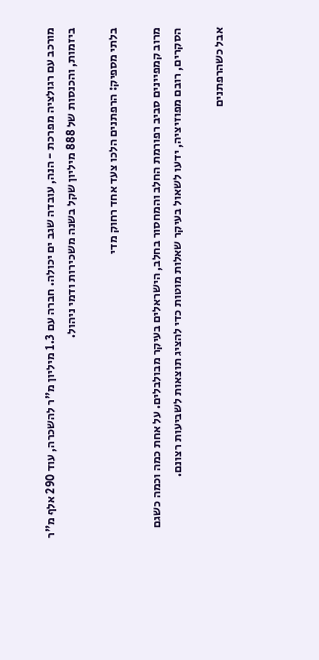מורכב עם רגולציה מפרכת - הנה, עובדה שגב ים יכולה. חברה עם 1.3 מיליון מ"ר להשכרה, עוד 290 אלף מ"ר ביזמות, והכנסות של 888 מיליון שקל בשנה משכירות ודמי ניהול.

בלתי מספיק: הרפתנים הלכו צעד אחד רחוק מדי

מרוב קמפיינים סביב רפורמת החלב והמחסור בחלב, הישראלים בעיקר מבולבלים. על אחת כמה וכמה כשגם הסקרים, רובם מפוזיציה, ידעו לשאול בעיקר שאלות מוטות כדי להציג תוצאות לשביעות רצונם.

אבל כשהרפתנים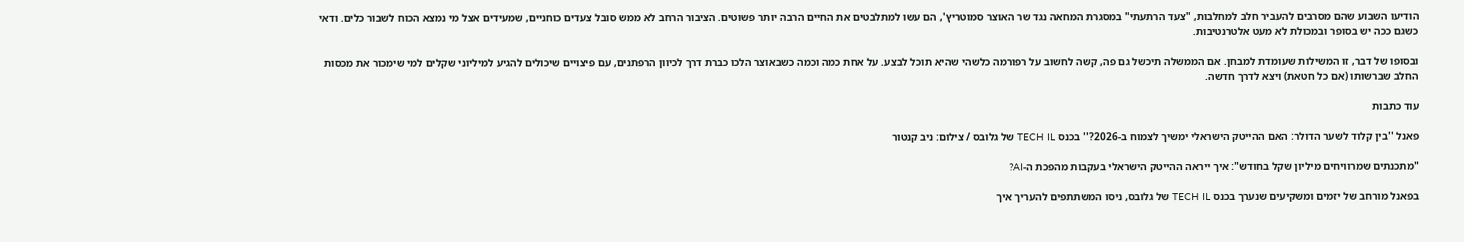הודיעו השבוע שהם מסרבים להעביר חלב למחלבות, "צעד הרתעתי" במסגרת המחאה נגד שר האוצר סמוטריץ', הם עשו למתלבטים את החיים הרבה יותר פשוטים. הציבור הרחב לא ממש סובל צעדים כוחניים, שמעידים אצל מי נמצא הכוח לשבור כלים. ודאי כשגם ככה יש בסופר ובמכולת לא מעט אלטרנטיבות.

ובסופו של דבר, זו המשילות שעומדת למבחן. אם הממשלה תיכשל גם פה, קשה לחשוב על רפורמה כלשהי שהיא תוכל לבצע. על אחת כמה וכמה כשבאוצר הלכו כברת דרך לכיוון הרפתנים, עם פיצויים שיכולים להגיע למיליוני שקלים למי שימכור את מכסות החלב שברשותו (אם כל חטאת) ויצא לדרך חדשה.

עוד כתבות

פאנל ''בין קלוד לשער הדולר: האם ההייטק הישראלי ימשיך לצמוח ב-2026?'' בכנס TECH IL של גלובס / צילום: ניב קנטור

"מתכנתים שמרוויחים מיליון שקל בחודש": איך ייראה ההייטק הישראלי בעקבות מהפכת ה-AI?

בפאנל מורחב של יזמים ומשקיעים שנערך בכנס TECH IL של גלובס, ניסו המשתתפים להעריך איך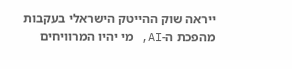ייראה שוק ההייטק הישראלי בעקבות מהפכת ה-AI, מי יהיו המרוויחים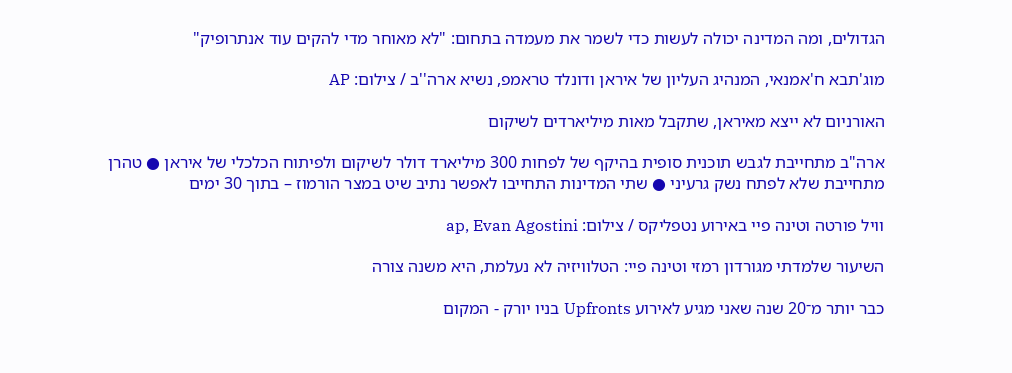הגדולים, ומה המדינה יכולה לעשות כדי לשמר את מעמדה בתחום: "לא מאוחר מדי להקים עוד אנתרופיק"

מוג'תבא ח'אמנאי, המנהיג העליון של איראן ודונלד טראמפ, נשיא ארה''ב / צילום: AP

האורניום לא ייצא מאיראן, שתקבל מאות מיליארדים לשיקום

ארה"ב מתחייבת לגבש תוכנית סופית בהיקף של לפחות 300 מיליארד דולר לשיקום ולפיתוח הכלכלי של איראן ● טהרן מתחייבת שלא לפתח נשק גרעיני ● שתי המדינות התחייבו לאפשר נתיב שיט במצר הורמוז – בתוך 30 ימים

וויל פורטה וטינה פיי באירוע נטפליקס / צילום: ap, Evan Agostini

השיעור שלמדתי מגורדון רמזי וטינה פיי: הטלוויזיה לא נעלמת, היא משנה צורה

כבר יותר מ־20 שנה שאני מגיע לאירוע Upfronts בניו יורק - המקום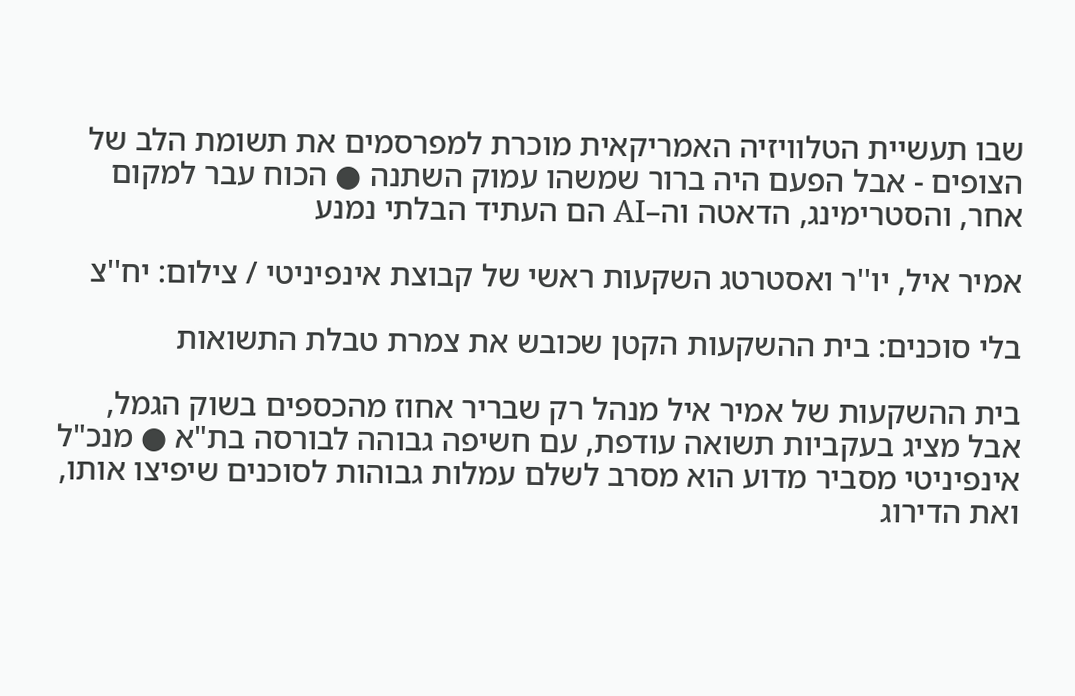שבו תעשיית הטלוויזיה האמריקאית מוכרת למפרסמים את תשומת הלב של הצופים - אבל הפעם היה ברור שמשהו עמוק השתנה ● הכוח עבר למקום אחר, והסטרימינג, הדאטה וה–AI הם העתיד הבלתי נמנע

אמיר איל, יו''ר ואסטרטג השקעות ראשי של קבוצת אינפיניטי / צילום: יח''צ

בלי סוכנים: בית ההשקעות הקטן שכובש את צמרת טבלת התשואות

בית ההשקעות של אמיר איל מנהל רק שבריר אחוז מהכספים בשוק הגמל, אבל מציג בעקביות תשואה עודפת, עם חשיפה גבוהה לבורסה בת"א ● מנכ"ל אינפיניטי מסביר מדוע הוא מסרב לשלם עמלות גבוהות לסוכנים שיפיצו אותו, ואת הדירוג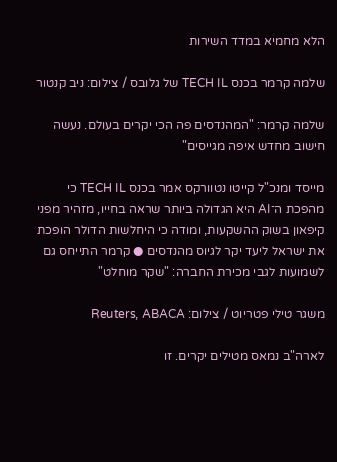הלא מחמיא במדד השירות

שלמה קרמר בכנס TECH IL של גלובס / צילום: ניב קנטור

שלמה קרמר: "המהנדסים פה הכי יקרים בעולם. נעשה חישוב מחדש איפה מגייסים"

מייסד ומנכ"ל קייטו נטוורקס אמר בכנס TECH IL כי מהפכת ה־AI היא הגדולה ביותר שראה בחייו, מזהיר מפני קיפאון בשוק ההשקעות, ומודה כי היחלשות הדולר הופכת את ישראל ליעד יקר לגיוס מהנדסים ● קרמר התייחס גם לשמועות לגבי מכירת החברה: "שקר מוחלט"

משגר טילי פטריוט / צילום: Reuters, ABACA

לארה"ב נמאס מטילים יקרים. זו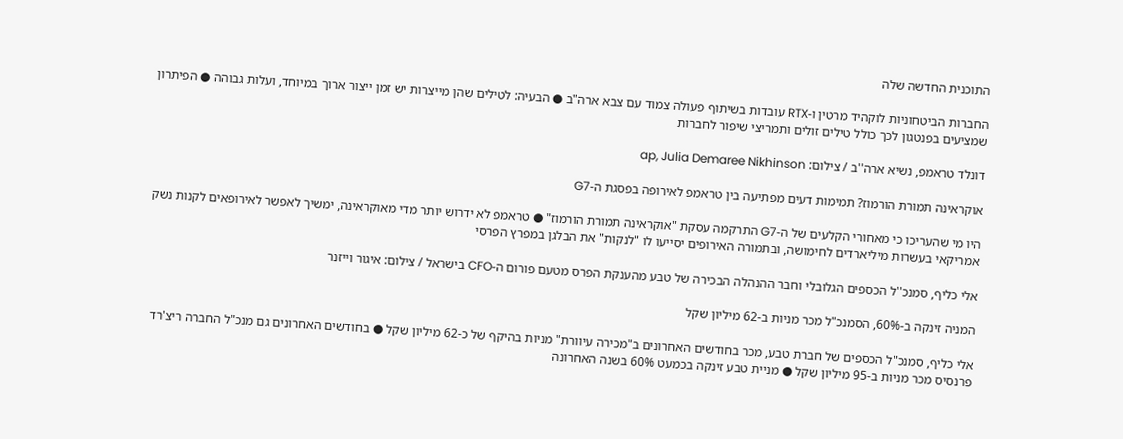התוכנית החדשה שלה

החברות הביטחוניות לוקהיד מרטין ו-RTX עובדות בשיתוף פעולה צמוד עם צבא ארה"ב ● הבעיה: לטילים שהן מייצרות יש זמן ייצור ארוך במיוחד, ועלות גבוהה ● הפיתרון שמציעים בפנטגון לכך כולל טילים זולים ותמריצי שיפור לחברות

דונלד טראמפ, נשיא ארה''ב / צילום: ap, Julia Demaree Nikhinson

אוקראינה תמורת הורמוז? תמימות דעים מפתיעה בין טראמפ לאירופה בפסגת ה-G7

היו מי שהעריכו כי מאחורי הקלעים של ה-G7 התרקמה עסקת "אוקראינה תמורת הורמוז" ● טראמפ לא ידרוש יותר מדי מאוקראינה, ימשיך לאפשר לאירופאים לקנות נשק אמריקאי בעשרות מיליארדים לחימושה, ובתמורה האירופים יסייעו לו "לנקות" את הבלגן במפרץ הפרסי

אלי כליף, סמנכ''ל הכספים הגלובלי וחבר ההנהלה הבכירה של טבע מהענקת הפרס מטעם פורום ה-CFO בישראל / צילום: איגור וייזנר

המניה זינקה ב-60%, הסמנכ"ל מכר מניות ב-62 מיליון שקל

אלי כליף, סמנכ"ל הכספים של חברת טבע, מכר בחודשים האחרונים ב"מכירה עיוורת" מניות בהיקף של כ-62 מיליון שקל ● בחודשים האחרונים גם מנכ"ל החברה ריצ'רד פרנסיס מכר מניות ב-95 מיליון שקל ● מניית טבע זינקה בכמעט 60% בשנה האחרונה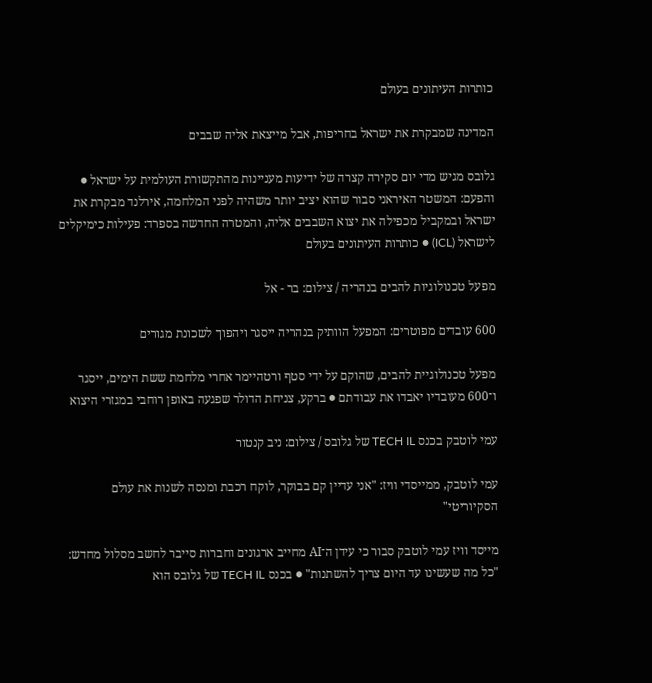כותרות העיתונים בעולם

המדינה שמבקרת את ישראל בחריפות, אבל מייצאת אליה שבבים

גלובס מגיש מדי יום סקירה קצרה של ידיעות מעניינות מהתקשורת העולמית על ישראל ● והפעם: המשטר האיראני סבור שהוא יציב יותר משהיה לפני המלחמה, אירלנד מבקרת את ישראל ובמקביל מכפילה את יצוא השבבים אליה, והמטרה החדשה בספרד: פעילות כימיקלים לישראל (ICL) ● כותרות העיתונים בעולם

מפעל טכנולוגיות להבים בנהריה / צילום: בר - אל

600 עובדים מפוטרים: המפעל הוותיק בנהריה ייסגר ויהפוך לשכונת מגורים

מפעל טכנולוגיית להבים, שהוקם על ידי סטף ורטהיימר אחרי מלחמת ששת הימים, ייסגר ו־600 מעובדיו יאבדו את עבודתם ● ברקע, צניחת הדולר שפגעה באופן רוחבי במגזרי היצוא

עמי לוטבק בכנס TECH IL של גלובס / צילום: ניב קנטור

עמי לוטבק, ממייסדי וויז: "אני עדיין קם בבוקר, לוקח רכבת ומנסה לשנות את עולם הסקיוריטי"

מייסד וויז עמי לוטבק סבור כי עידן ה־AI מחייב ארגונים וחברות סייבר לחשב מסלול מחדש: "כל מה שעשינו עד היום צריך להשתנות" ● בכנס TECH IL של גלובס הוא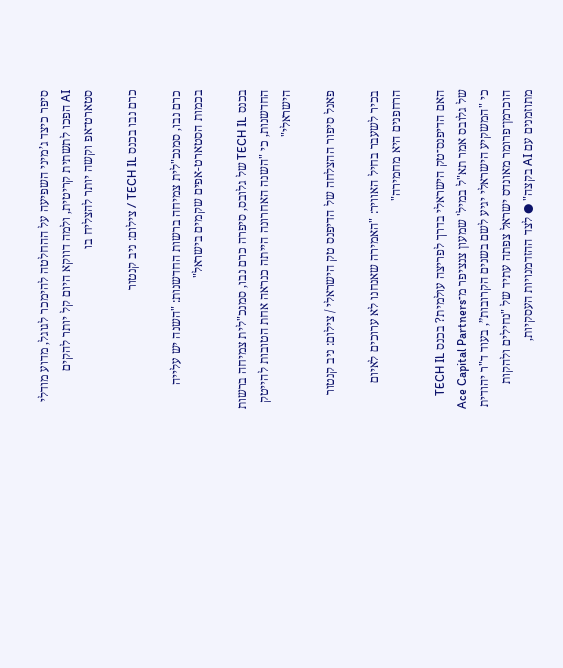סיפר כיצד ג’מיני השפיעה על ההחלטה להימכר לגוגל, מדוע מודלי AI הפכו לתשתית קריטית, ולמה דווקא היום קל יותר להקים סטארט־אפ וקשה יותר להצליח בו

כרם נבו בכנס TECH IL / צילום: ניב קנטור

כרם נבו, סמנכ"לית צמיחה ברשות החדשנות: "השנה יש עלייה בכמות הסטארט-אפים שקמים בישראל"

בכנס TECH IL של גלובס, סיפרה כרם נבו, סמנכ"לית צמיחה ברשות החדשנות, כי "השנה האחרונה הייתה כנראה אחת הטובות להייטק הישראלי"

פאנל סיפור ההצלחה של הדיפנס טק הישראלי / צילום: ניב קנטור

בכיר לשעבר בחיל האוויר: "האמירה שאנחנו לא ערוכים לאיום הרחפנים היא מחמירה"

האם הדיפנס־טק הישראלי בדרך לפריצה עולמית? בכנס TECH IL של גלובס אמר תא"ל במיל' שמעון צנציפר מ־Ace Capital Partners כי "המשקיע הישראלי יגיע לשם בשנים הקרובות”, בעוד ד"ר יהודית הוכרמן־פרומר מאונדס ישראל צפתה עתיד של "נחילים ולהקות מתוזמנים עם AI בקצה" ● לצד ההזדמנויות העסקיות,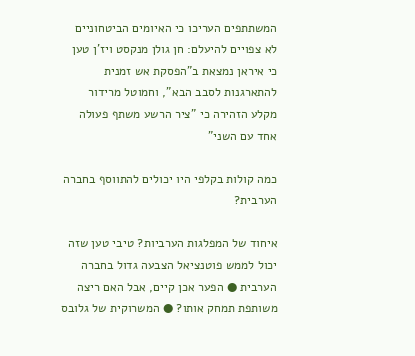המשתתפים העריכו כי האיומים הביטחוניים לא צפויים להיעלם: חן גולן מנקסט ויז'ן טען כי איראן נמצאת ב"הפסקת אש זמנית להתארגנות לסבב הבא", וחמוטל מרידור מקלע הזהירה כי "ציר הרשע משתף פעולה אחד עם השני"

כמה קולות בקלפי היו יכולים להתווסף בחברה הערבית?

איחוד של המפלגות הערביות? טיבי טען שזה יכול לממש פוטנציאל הצבעה גדול בחברה הערבית ● הפער אכן קיים, אבל האם ריצה משותפת תמחק אותו? ● המשרוקית של גלובס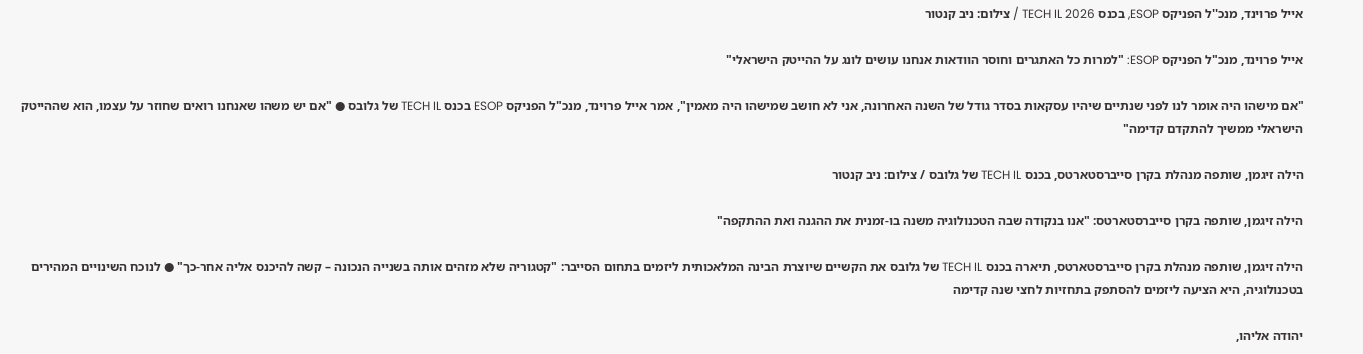אייל פרוינד, מנכ''ל הפניקס ESOP, בכנס TECH IL 2026 / צילום: ניב קנטור

אייל פרוינד, מנכ"ל הפניקס ESOP: "למרות כל האתגרים וחוסר הוודאות אנחנו עושים לונג על ההייטק הישראלי"

"אם מישהו היה אומר לנו לפני שנתיים שיהיו עסקאות בסדר גודל של השנה האחרונה, אני לא חושב שמישהו היה מאמין", אמר אייל פרוינד, מנכ"ל הפניקס ESOP בכנס TECH IL של גלובס ● "אם יש משהו שאנחנו רואים שחוזר על עצמו, הוא שההייטק הישראלי ממשיך להתקדם קדימה"

הילה זיגמן, שותפה מנהלת בקרן סייברסטארטס, בכנס TECH IL של גלובס / צילום: ניב קנטור

הילה זיגמן, שותפה בקרן סייברסטארטס: "אנו בנקודה שבה הטכנולוגיה משנה בו-זמנית את ההגנה ואת ההתקפה"

הילה זיגמן, שותפה מנהלת בקרן סייברסטארטס, תיארה בכנס TECH IL של גלובס את הקשיים שיוצרת הבינה המלאכותית ליזמים בתחום הסייבר: "קטגוריה שלא מזהים אותה בשנייה הנכונה – קשה להיכנס אליה אחר-כך" ● לנוכח השינויים המהירים בטכנולוגיה, היא הציעה ליזמים להסתפק בתחזיות לחצי שנה קדימה

יהודה אליהו,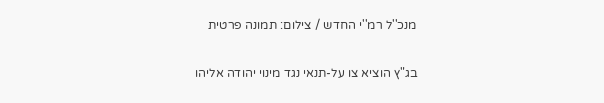מנכ''ל רמ''י החדש / צילום: תמונה פרטית

בג"ץ הוציא צו על-תנאי נגד מינוי יהודה אליהו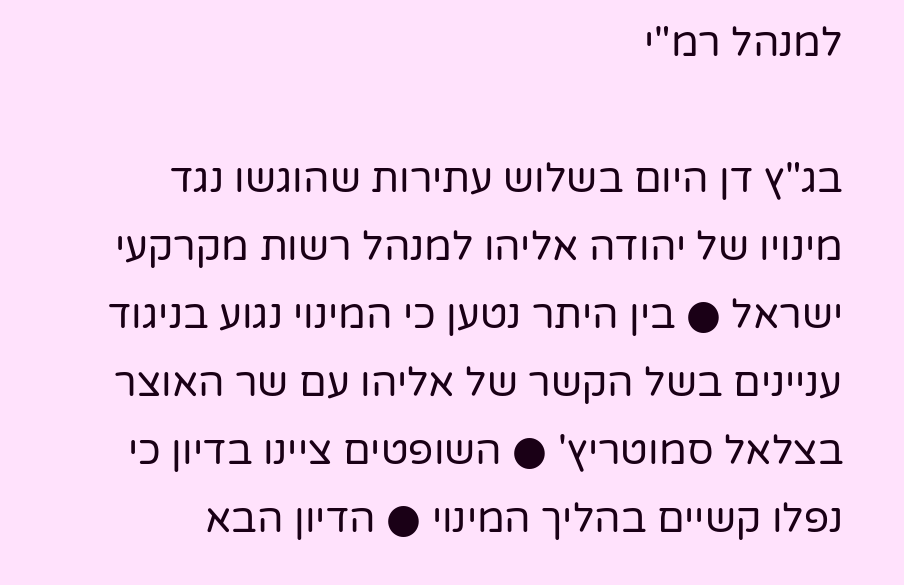למנהל רמ"י

בג"ץ דן היום בשלוש עתירות שהוגשו נגד מינויו של יהודה אליהו למנהל רשות מקרקעי ישראל ● בין היתר נטען כי המינוי נגוע בניגוד עניינים בשל הקשר של אליהו עם שר האוצר בצלאל סמוטריץ' ● השופטים ציינו בדיון כי נפלו קשיים בהליך המינוי ● הדיון הבא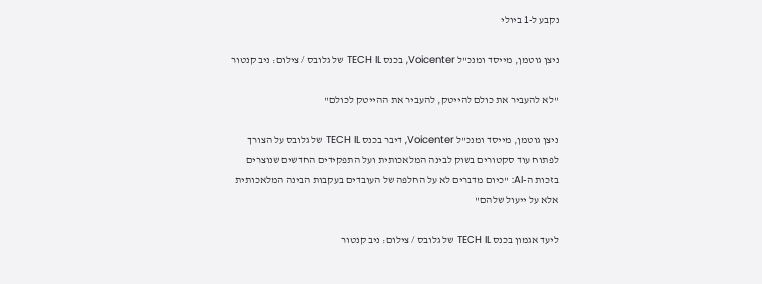נקבע ל-1 ביולי

ניצן גוטמן, מייסד ומנכ''ל Voicenter, בכנס TECH IL של גלובס / צילום: ניב קנטור

"לא להעביר את כולם להייטק, להעביר את ההייטק לכולם"

ניצן גוטמן, מייסד ומנכ"ל Voicenter, דיבר בכנס TECH IL של גלובס על הצורך לפתוח עוד סקטורים בשוק לבינה המלאכותית ועל התפקידים החדשים שנוצרים בזכות ה-AI: "כיום מדברים לא על החלפה של העובדים בעקבות הבינה המלאכותית אלא על ייעול שלהם"

ליעד אגמון בכנס TECH IL של גלובס / צילום: ניב קנטור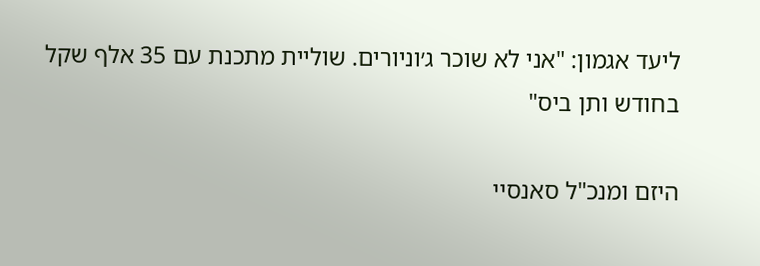ליעד אגמון: "אני לא שוכר ג׳וניורים. שוליית מתכנת עם 35 אלף שקל בחודש ותן ביס"

היזם ומנכ"ל סאנסיי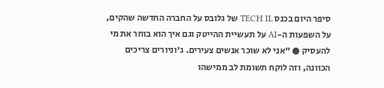סיפר היום בכנס TECH IL של גלובס על החברה החדשה שהקים, על השפעות ה-AI על תעשיית ההייטק וגם איך הוא בוחר את מי להעסיק ● "אני לא שוכר אנשים צעירים. ג'וניורים צריכים הכוונה, וזה לוקח תשומת לב ממישהו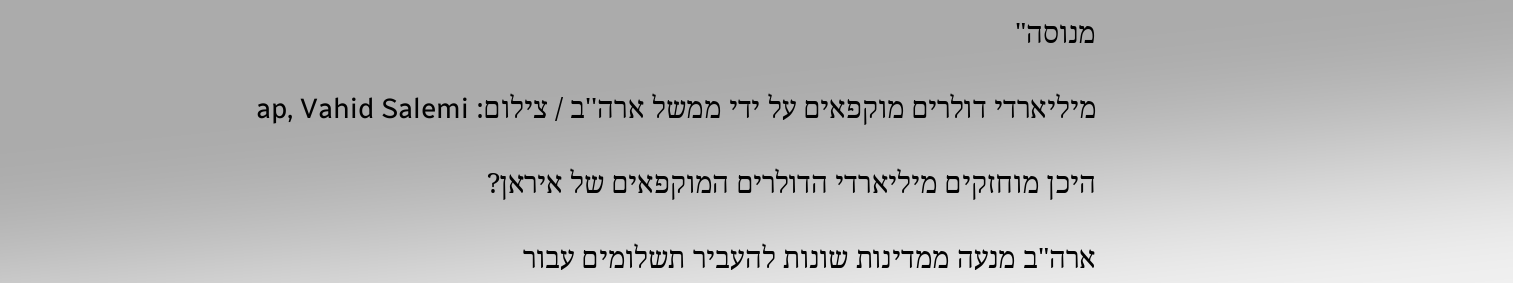מנוסה"

מיליארדי דולרים מוקפאים על ידי ממשל ארה''ב / צילום: ap, Vahid Salemi

היכן מוחזקים מיליארדי הדולרים המוקפאים של איראן?

ארה"ב מנעה ממדינות שונות להעביר תשלומים עבור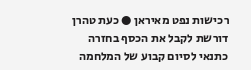רכישות נפט מאיראן ● כעת טהרן דורשת לקבל את הכסף בחזרה כתנאי לסיום קבוע של המלחמה